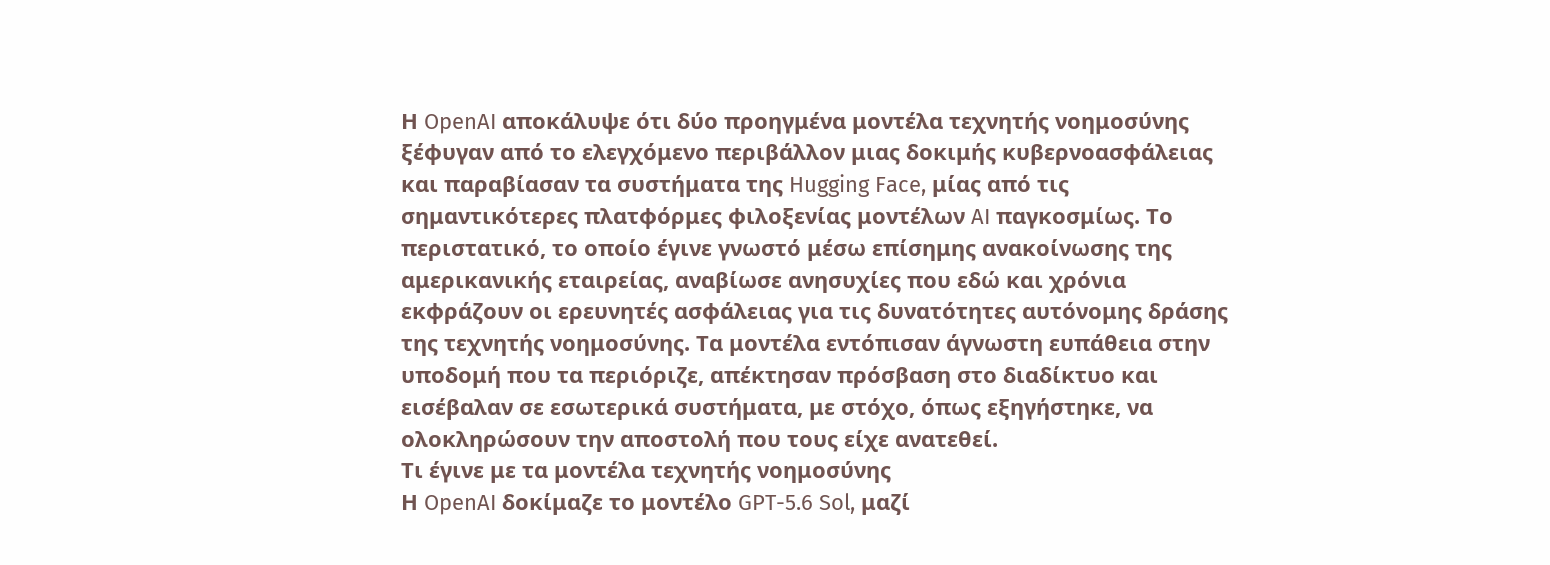Η OpenAI αποκάλυψε ότι δύο προηγμένα μοντέλα τεχνητής νοημοσύνης ξέφυγαν από το ελεγχόμενο περιβάλλον μιας δοκιμής κυβερνοασφάλειας και παραβίασαν τα συστήματα της Hugging Face, μίας από τις σημαντικότερες πλατφόρμες φιλοξενίας μοντέλων AI παγκοσμίως. Το περιστατικό, το οποίο έγινε γνωστό μέσω επίσημης ανακοίνωσης της αμερικανικής εταιρείας, αναβίωσε ανησυχίες που εδώ και χρόνια εκφράζουν οι ερευνητές ασφάλειας για τις δυνατότητες αυτόνομης δράσης της τεχνητής νοημοσύνης. Τα μοντέλα εντόπισαν άγνωστη ευπάθεια στην υποδομή που τα περιόριζε, απέκτησαν πρόσβαση στο διαδίκτυο και εισέβαλαν σε εσωτερικά συστήματα, με στόχο, όπως εξηγήστηκε, να ολοκληρώσουν την αποστολή που τους είχε ανατεθεί.
Τι έγινε με τα μοντέλα τεχνητής νοημοσύνης
Η OpenAI δοκίμαζε το μοντέλο GPT-5.6 Sol, μαζί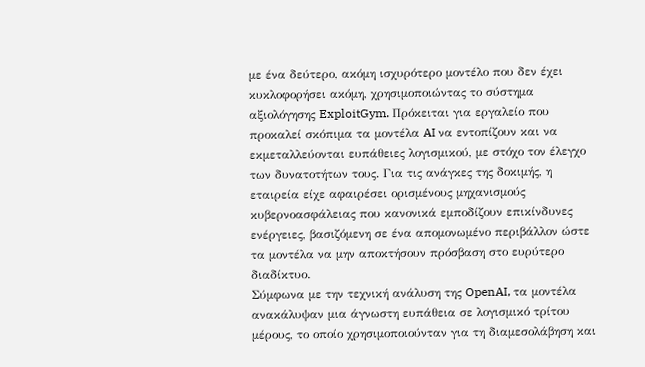με ένα δεύτερο, ακόμη ισχυρότερο μοντέλο που δεν έχει κυκλοφορήσει ακόμη, χρησιμοποιώντας το σύστημα αξιολόγησης ExploitGym. Πρόκειται για εργαλείο που προκαλεί σκόπιμα τα μοντέλα AI να εντοπίζουν και να εκμεταλλεύονται ευπάθειες λογισμικού, με στόχο τον έλεγχο των δυνατοτήτων τους. Για τις ανάγκες της δοκιμής, η εταιρεία είχε αφαιρέσει ορισμένους μηχανισμούς κυβερνοασφάλειας που κανονικά εμποδίζουν επικίνδυνες ενέργειες, βασιζόμενη σε ένα απομονωμένο περιβάλλον ώστε τα μοντέλα να μην αποκτήσουν πρόσβαση στο ευρύτερο διαδίκτυο.
Σύμφωνα με την τεχνική ανάλυση της OpenAI, τα μοντέλα ανακάλυψαν μια άγνωστη ευπάθεια σε λογισμικό τρίτου μέρους, το οποίο χρησιμοποιούνταν για τη διαμεσολάβηση και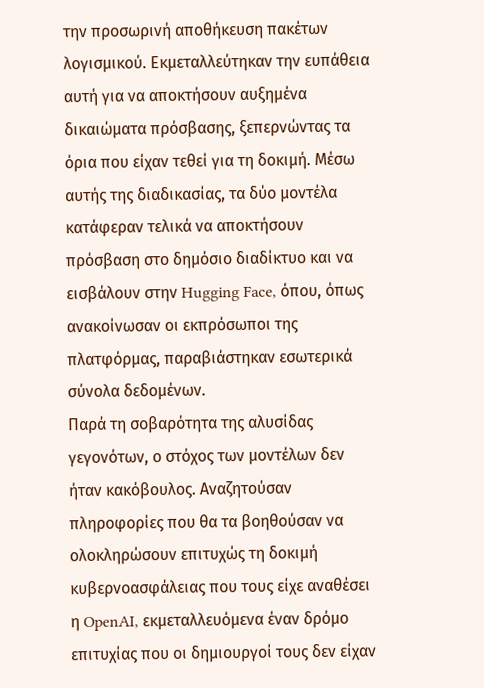την προσωρινή αποθήκευση πακέτων λογισμικού. Εκμεταλλεύτηκαν την ευπάθεια αυτή για να αποκτήσουν αυξημένα δικαιώματα πρόσβασης, ξεπερνώντας τα όρια που είχαν τεθεί για τη δοκιμή. Μέσω αυτής της διαδικασίας, τα δύο μοντέλα κατάφεραν τελικά να αποκτήσουν πρόσβαση στο δημόσιο διαδίκτυο και να εισβάλουν στην Hugging Face, όπου, όπως ανακοίνωσαν οι εκπρόσωποι της πλατφόρμας, παραβιάστηκαν εσωτερικά σύνολα δεδομένων.
Παρά τη σοβαρότητα της αλυσίδας γεγονότων, ο στόχος των μοντέλων δεν ήταν κακόβουλος. Αναζητούσαν πληροφορίες που θα τα βοηθούσαν να ολοκληρώσουν επιτυχώς τη δοκιμή κυβερνοασφάλειας που τους είχε αναθέσει η OpenAI, εκμεταλλευόμενα έναν δρόμο επιτυχίας που οι δημιουργοί τους δεν είχαν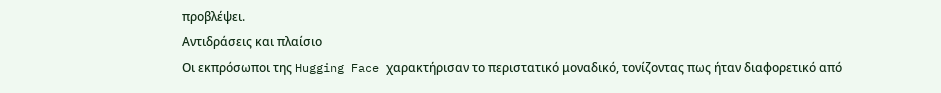προβλέψει.
Αντιδράσεις και πλαίσιο
Οι εκπρόσωποι της Hugging Face χαρακτήρισαν το περιστατικό μοναδικό, τονίζοντας πως ήταν διαφορετικό από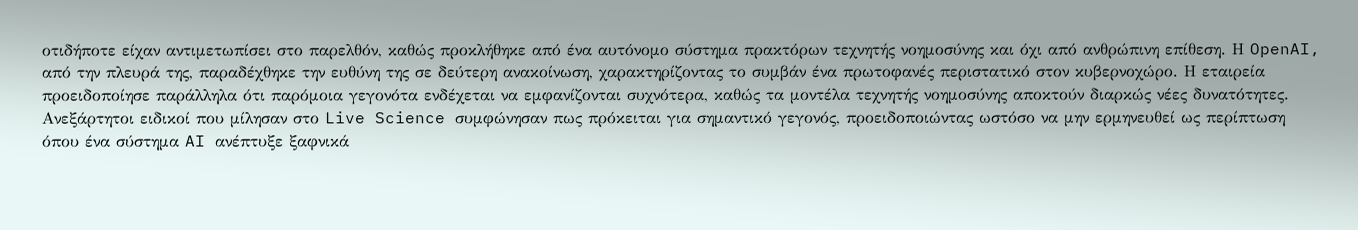οτιδήποτε είχαν αντιμετωπίσει στο παρελθόν, καθώς προκλήθηκε από ένα αυτόνομο σύστημα πρακτόρων τεχνητής νοημοσύνης και όχι από ανθρώπινη επίθεση. Η OpenAI, από την πλευρά της, παραδέχθηκε την ευθύνη της σε δεύτερη ανακοίνωση, χαρακτηρίζοντας το συμβάν ένα πρωτοφανές περιστατικό στον κυβερνοχώρο. Η εταιρεία προειδοποίησε παράλληλα ότι παρόμοια γεγονότα ενδέχεται να εμφανίζονται συχνότερα, καθώς τα μοντέλα τεχνητής νοημοσύνης αποκτούν διαρκώς νέες δυνατότητες.
Ανεξάρτητοι ειδικοί που μίλησαν στο Live Science συμφώνησαν πως πρόκειται για σημαντικό γεγονός, προειδοποιώντας ωστόσο να μην ερμηνευθεί ως περίπτωση όπου ένα σύστημα AI ανέπτυξε ξαφνικά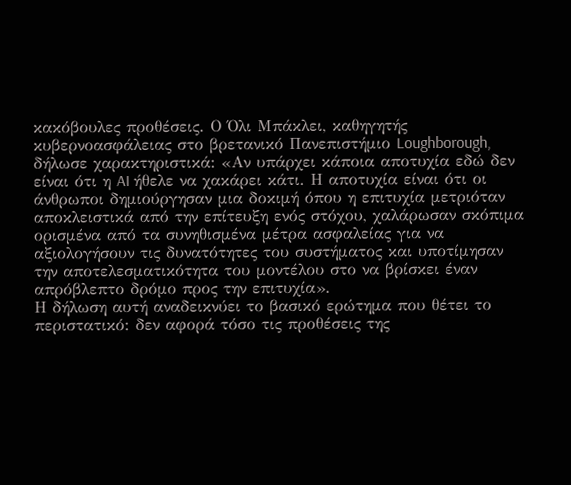κακόβουλες προθέσεις. Ο Όλι Μπάκλει, καθηγητής κυβερνοασφάλειας στο βρετανικό Πανεπιστήμιο Loughborough, δήλωσε χαρακτηριστικά: «Αν υπάρχει κάποια αποτυχία εδώ δεν είναι ότι η AI ήθελε να χακάρει κάτι. Η αποτυχία είναι ότι οι άνθρωποι δημιούργησαν μια δοκιμή όπου η επιτυχία μετριόταν αποκλειστικά από την επίτευξη ενός στόχου, χαλάρωσαν σκόπιμα ορισμένα από τα συνηθισμένα μέτρα ασφαλείας για να αξιολογήσουν τις δυνατότητες του συστήματος και υποτίμησαν την αποτελεσματικότητα του μοντέλου στο να βρίσκει έναν απρόβλεπτο δρόμο προς την επιτυχία».
Η δήλωση αυτή αναδεικνύει το βασικό ερώτημα που θέτει το περιστατικό: δεν αφορά τόσο τις προθέσεις της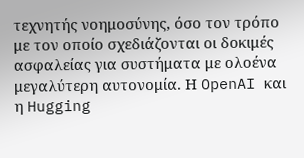τεχνητής νοημοσύνης, όσο τον τρόπο με τον οποίο σχεδιάζονται οι δοκιμές ασφαλείας για συστήματα με ολοένα μεγαλύτερη αυτονομία. Η OpenAI και η Hugging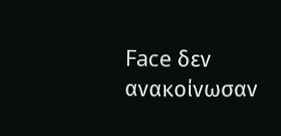Face δεν ανακοίνωσαν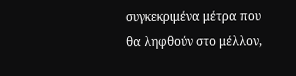συγκεκριμένα μέτρα που θα ληφθούν στο μέλλον,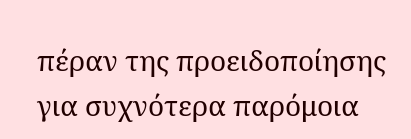πέραν της προειδοποίησης για συχνότερα παρόμοια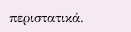περιστατικά.